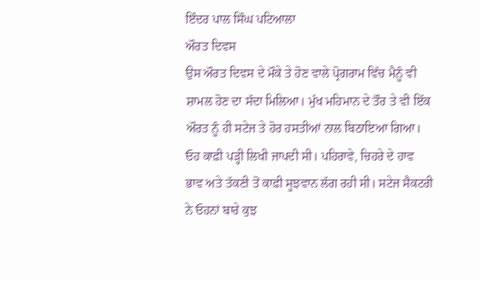ਇੰਦਰ ਪਾਲ ਸਿੰਘ ਪਟਿਆਲਾ
ਔਰਤ ਦਿਵਸ
ਉਸ ਔਰਤ ਦਿਵਸ ਦੇ ਮੌਕੇ ਤੇ ਹੋਣ ਵਾਲੇ ਪ੍ਰੋਗਰਾਮ ਵਿੱਚ ਮੈਨੂੰ ਵੀ ਸ਼ਾਮਲ ਹੋਣ ਦਾ ਸੱਦਾ ਮਿਲਿਆ। ਮੁੱਖ ਮਹਿਮਾਨ ਦੇ ਤੌਰ ਤੇ ਵੀ ਇੱਕ ਔਰਤ ਨੂੰ ਹੀ ਸਟੇਜ ਤੇ ਹੋਰ ਹਸਤੀਆਂ ਨਾਲ ਬਿਠਾਇਆ ਗਿਆ। ਓਹ ਕਾਫ਼ੀ ਪੜ੍ਹੀ ਲਿਖੀ ਜਾਪਦੀ ਸੀ। ਪਹਿਰਾਵੇ, ਚਿਹਰੇ ਦੇ ਹਾਵ ਭਾਵ ਅਤੇ ਤੱਕਣੀ ਤੋਂ ਕਾਫ਼ੀ ਸੂਝਵਾਨ ਲੱਗ ਰਹੀ ਸੀ। ਸਟੇਜ ਸੈਕਟਰੀ ਨੇ ਓਹਨਾਂ ਬਾਰੇ ਕੁਝ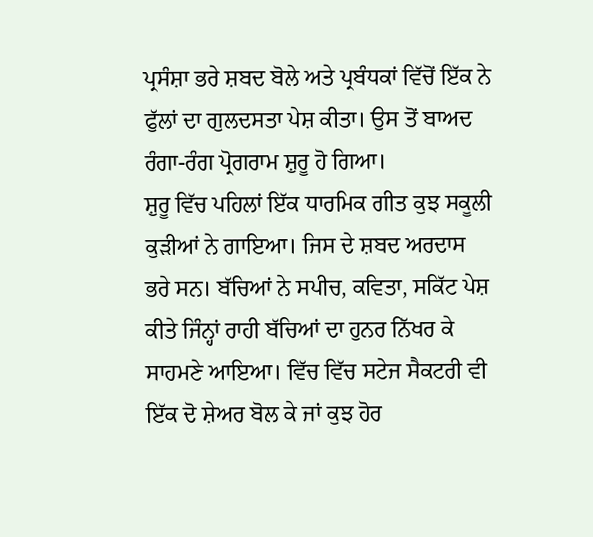ਪ੍ਰਸੰਸ਼ਾ ਭਰੇ ਸ਼ਬਦ ਬੋਲੇ ਅਤੇ ਪ੍ਰਬੰਧਕਾਂ ਵਿੱਚੋਂ ਇੱਕ ਨੇ ਫੁੱਲਾਂ ਦਾ ਗੁਲਦਸਤਾ ਪੇਸ਼ ਕੀਤਾ। ਉਸ ਤੋਂ ਬਾਅਦ ਰੰਗਾ-ਰੰਗ ਪ੍ਰੋਗਰਾਮ ਸ਼ੁਰੂ ਹੋ ਗਿਆ।
ਸ਼ੁਰੂ ਵਿੱਚ ਪਹਿਲਾਂ ਇੱਕ ਧਾਰਮਿਕ ਗੀਤ ਕੁਝ ਸਕੂਲੀ ਕੁੜੀਆਂ ਨੇ ਗਾਇਆ। ਜਿਸ ਦੇ ਸ਼ਬਦ ਅਰਦਾਸ ਭਰੇ ਸਨ। ਬੱਚਿਆਂ ਨੇ ਸਪੀਚ, ਕਵਿਤਾ, ਸਕਿੱਟ ਪੇਸ਼ ਕੀਤੇ ਜਿੰਨ੍ਹਾਂ ਰਾਹੀ ਬੱਚਿਆਂ ਦਾ ਹੁਨਰ ਨਿੱਖਰ ਕੇ ਸਾਹਮਣੇ ਆਇਆ। ਵਿੱਚ ਵਿੱਚ ਸਟੇਜ ਸੈਕਟਰੀ ਵੀ ਇੱਕ ਦੋ ਸ਼ੇਅਰ ਬੋਲ ਕੇ ਜਾਂ ਕੁਝ ਹੋਰ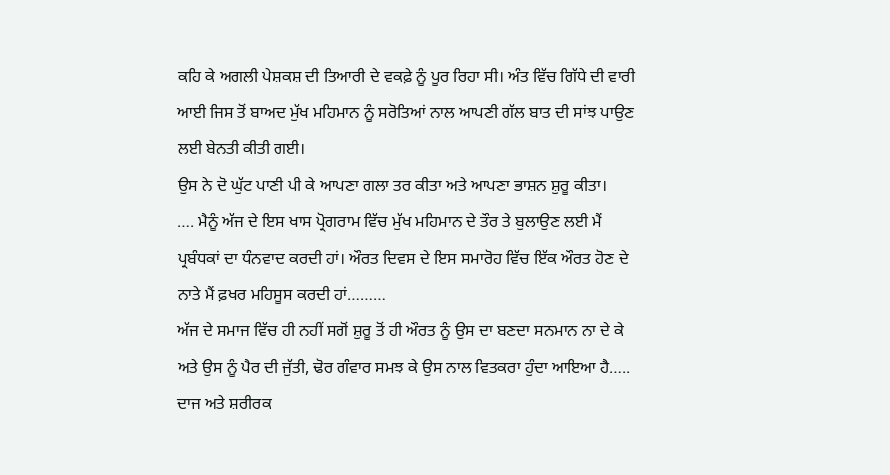ਕਹਿ ਕੇ ਅਗਲੀ ਪੇਸ਼ਕਸ਼ ਦੀ ਤਿਆਰੀ ਦੇ ਵਕਫ਼ੇ ਨੂੰ ਪੂਰ ਰਿਹਾ ਸੀ। ਅੰਤ ਵਿੱਚ ਗਿੱਧੇ ਦੀ ਵਾਰੀ ਆਈ ਜਿਸ ਤੋਂ ਬਾਅਦ ਮੁੱਖ ਮਹਿਮਾਨ ਨੂੰ ਸਰੋਤਿਆਂ ਨਾਲ ਆਪਣੀ ਗੱਲ ਬਾਤ ਦੀ ਸਾਂਝ ਪਾਉਣ ਲਈ ਬੇਨਤੀ ਕੀਤੀ ਗਈ।
ਉਸ ਨੇ ਦੋ ਘੁੱਟ ਪਾਣੀ ਪੀ ਕੇ ਆਪਣਾ ਗਲਾ ਤਰ ਕੀਤਾ ਅਤੇ ਆਪਣਾ ਭਾਸ਼ਨ ਸ਼ੁਰੂ ਕੀਤਾ।
…. ਮੈਨੂੰ ਅੱਜ ਦੇ ਇਸ ਖਾਸ ਪ੍ਰੋਗਰਾਮ ਵਿੱਚ ਮੁੱਖ ਮਹਿਮਾਨ ਦੇ ਤੌਰ ਤੇ ਬੁਲਾਉਣ ਲਈ ਮੈਂ ਪ੍ਰਬੰਧਕਾਂ ਦਾ ਧੰਨਵਾਦ ਕਰਦੀ ਹਾਂ। ਔਰਤ ਦਿਵਸ ਦੇ ਇਸ ਸਮਾਰੋਹ ਵਿੱਚ ਇੱਕ ਔਰਤ ਹੋਣ ਦੇ ਨਾਤੇ ਮੈਂ ਫ਼ਖਰ ਮਹਿਸੂਸ ਕਰਦੀ ਹਾਂ………
ਅੱਜ ਦੇ ਸਮਾਜ ਵਿੱਚ ਹੀ ਨਹੀਂ ਸਗੋਂ ਸ਼ੁਰੂ ਤੋਂ ਹੀ ਔਰਤ ਨੂੰ ਉਸ ਦਾ ਬਣਦਾ ਸਨਮਾਨ ਨਾ ਦੇ ਕੇ ਅਤੇ ਉਸ ਨੂੰ ਪੈਰ ਦੀ ਜੁੱਤੀ, ਢੋਰ ਗੰਵਾਰ ਸਮਝ ਕੇ ਉਸ ਨਾਲ ਵਿਤਕਰਾ ਹੁੰਦਾ ਆਇਆ ਹੈ….. ਦਾਜ ਅਤੇ ਸ਼ਰੀਰਕ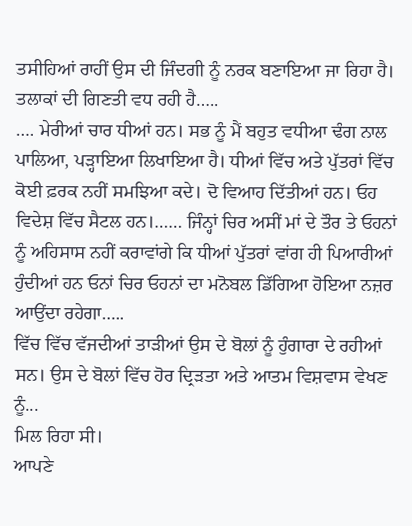ਤਸੀਹਿਆਂ ਰਾਹੀਂ ਉਸ ਦੀ ਜਿੰਦਗੀ ਨੂੰ ਨਰਕ ਬਣਾਇਆ ਜਾ ਰਿਹਾ ਹੈ। ਤਲਾਕਾਂ ਦੀ ਗਿਣਤੀ ਵਧ ਰਹੀ ਹੈ…..
…. ਮੇਰੀਆਂ ਚਾਰ ਧੀਆਂ ਹਨ। ਸਭ ਨੂੰ ਮੈਂ ਬਹੁਤ ਵਧੀਆ ਢੰਗ ਨਾਲ ਪਾਲਿਆ, ਪੜ੍ਹਾਇਆ ਲਿਖਾਇਆ ਹੈ। ਧੀਆਂ ਵਿੱਚ ਅਤੇ ਪੁੱਤਰਾਂ ਵਿੱਚ ਕੋਈ ਫ਼ਰਕ ਨਹੀਂ ਸਮਝਿਆ ਕਦੇ। ਦੋ ਵਿਆਹ ਦਿੱਤੀਆਂ ਹਨ। ਓਹ ਵਿਦੇਸ਼ ਵਿੱਚ ਸੈਟਲ ਹਨ।…… ਜਿੰਨ੍ਹਾਂ ਚਿਰ ਅਸੀਂ ਮਾਂ ਦੇ ਤੌਰ ਤੇ ਓਹਨਾਂ ਨੂੰ ਅਹਿਸਾਸ ਨਹੀਂ ਕਰਾਵਾਂਗੇ ਕਿ ਧੀਆਂ ਪੁੱਤਰਾਂ ਵਾਂਗ ਹੀ ਪਿਆਰੀਆਂ ਹੁੰਦੀਆਂ ਹਨ ਓਨਾਂ ਚਿਰ ਓਹਨਾਂ ਦਾ ਮਨੋਬਲ ਡਿੱਗਿਆ ਹੋਇਆ ਨਜ਼ਰ ਆਉਂਦਾ ਰਹੇਗਾ…..
ਵਿੱਚ ਵਿੱਚ ਵੱਜਦੀਆਂ ਤਾੜੀਆਂ ਉਸ ਦੇ ਬੋਲਾਂ ਨੂੰ ਹੁੰਗਾਰਾ ਦੇ ਰਹੀਆਂ ਸਨ। ਉਸ ਦੇ ਬੋਲਾਂ ਵਿੱਚ ਹੋਰ ਦ੍ਰਿੜਤਾ ਅਤੇ ਆਤਮ ਵਿਸ਼ਵਾਸ ਵੇਖਣ ਨੂੰ...
ਮਿਲ ਰਿਹਾ ਸੀ।
ਆਪਣੇ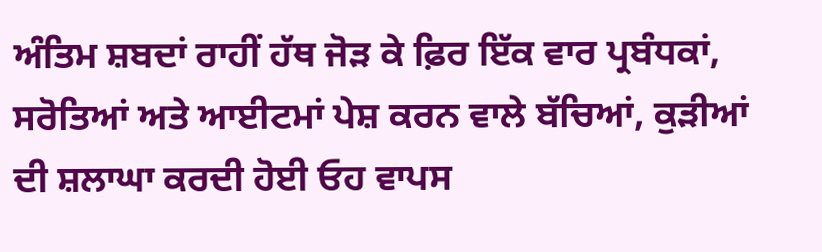ਅੰਤਿਮ ਸ਼ਬਦਾਂ ਰਾਹੀਂ ਹੱਥ ਜੋੜ ਕੇ ਫ਼ਿਰ ਇੱਕ ਵਾਰ ਪ੍ਰਬੰਧਕਾਂ, ਸਰੋਤਿਆਂ ਅਤੇ ਆਈਟਮਾਂ ਪੇਸ਼ ਕਰਨ ਵਾਲੇ ਬੱਚਿਆਂ, ਕੁੜੀਆਂ ਦੀ ਸ਼ਲਾਘਾ ਕਰਦੀ ਹੋਈ ਓਹ ਵਾਪਸ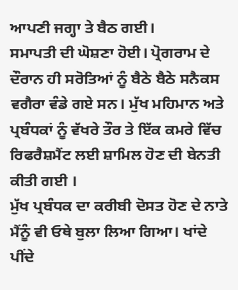ਆਪਣੀ ਜਗ੍ਹਾ ਤੇ ਬੈਠ ਗਈ।
ਸਮਾਪਤੀ ਦੀ ਘੋਸ਼ਣਾ ਹੋਈ। ਪ੍ਰੋਗਰਾਮ ਦੇ ਦੌਰਾਨ ਹੀ ਸਰੋਤਿਆਂ ਨੂੰ ਬੈਠੇ ਬੈਠੇ ਸਨੈਕਸ ਵਗੈਰਾ ਵੰਡੇ ਗਏ ਸਨ। ਮੁੱਖ ਮਹਿਮਾਨ ਅਤੇ ਪ੍ਰਬੰਧਕਾਂ ਨੂੰ ਵੱਖਰੇ ਤੌਰ ਤੇ ਇੱਕ ਕਮਰੇ ਵਿੱਚ ਰਿਫਰੈਸ਼ਮੈਂਟ ਲਈ ਸ਼ਾਮਿਲ ਹੋਣ ਦੀ ਬੇਨਤੀ ਕੀਤੀ ਗਈ ।
ਮੁੱਖ ਪ੍ਰਬੰਧਕ ਦਾ ਕਰੀਬੀ ਦੋਸਤ ਹੋਣ ਦੇ ਨਾਤੇ ਮੈਂਨੂੰ ਵੀ ਓਥੇ ਬੁਲਾ ਲਿਆ ਗਿਆ। ਖਾਂਦੇ ਪੀਂਦੇ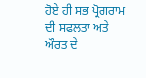ਹੋਏ ਹੀ ਸਭ ਪ੍ਰੋਗਰਾਮ ਦੀ ਸਫਲਤਾ ਅਤੇ ਔਰਤ ਦੇ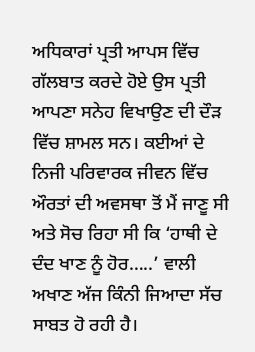ਅਧਿਕਾਰਾਂ ਪ੍ਰਤੀ ਆਪਸ ਵਿੱਚ ਗੱਲਬਾਤ ਕਰਦੇ ਹੋਏ ਉਸ ਪ੍ਰਤੀ ਆਪਣਾ ਸਨੇਹ ਵਿਖਾਉਣ ਦੀ ਦੌੜ ਵਿੱਚ ਸ਼ਾਮਲ ਸਨ। ਕਈਆਂ ਦੇ ਨਿਜੀ ਪਰਿਵਾਰਕ ਜੀਵਨ ਵਿੱਚ ਔਰਤਾਂ ਦੀ ਅਵਸਥਾ ਤੋਂ ਮੈਂ ਜਾਣੂ ਸੀ ਅਤੇ ਸੋਚ ਰਿਹਾ ਸੀ ਕਿ ‘ਹਾਥੀ ਦੇ ਦੰਦ ਖਾਣ ਨੂੰ ਹੋਰ…..’ ਵਾਲੀ ਅਖਾਣ ਅੱਜ ਕਿੰਨੀ ਜਿਆਦਾ ਸੱਚ ਸਾਬਤ ਹੋ ਰਹੀ ਹੈ।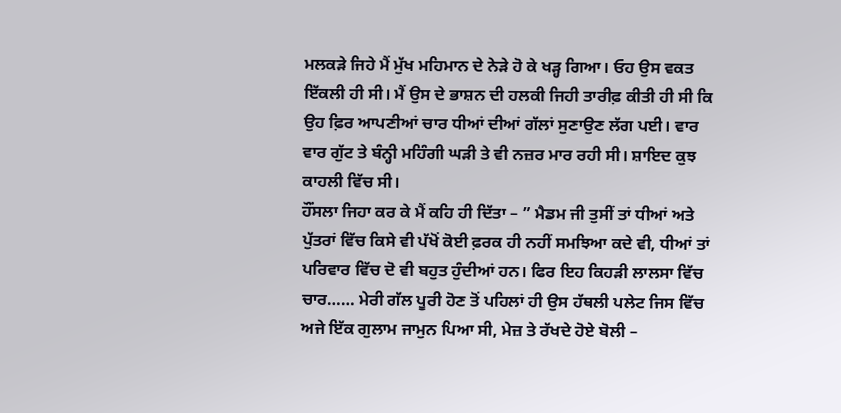ਮਲਕੜੇ ਜਿਹੇ ਮੈਂ ਮੁੱਖ ਮਹਿਮਾਨ ਦੇ ਨੇੜੇ ਹੋ ਕੇ ਖੜ੍ਹ ਗਿਆ। ਓਹ ਉਸ ਵਕਤ ਇੱਕਲੀ ਹੀ ਸੀ। ਮੈਂ ਉਸ ਦੇ ਭਾਸ਼ਨ ਦੀ ਹਲਕੀ ਜਿਹੀ ਤਾਰੀਫ਼ ਕੀਤੀ ਹੀ ਸੀ ਕਿ ਉਹ ਫ਼ਿਰ ਆਪਣੀਆਂ ਚਾਰ ਧੀਆਂ ਦੀਆਂ ਗੱਲਾਂ ਸੁਣਾਉਣ ਲੱਗ ਪਈ। ਵਾਰ ਵਾਰ ਗੁੱਟ ਤੇ ਬੰਨ੍ਹੀ ਮਹਿੰਗੀ ਘੜੀ ਤੇ ਵੀ ਨਜ਼ਰ ਮਾਰ ਰਹੀ ਸੀ। ਸ਼ਾਇਦ ਕੁਝ ਕਾਹਲੀ ਵਿੱਚ ਸੀ।
ਹੌਂਸਲਾ ਜਿਹਾ ਕਰ ਕੇ ਮੈਂ ਕਹਿ ਹੀ ਦਿੱਤਾ – ” ਮੈਡਮ ਜੀ ਤੁਸੀਂ ਤਾਂ ਧੀਆਂ ਅਤੇ ਪੁੱਤਰਾਂ ਵਿੱਚ ਕਿਸੇ ਵੀ ਪੱਖੋਂ ਕੋਈ ਫ਼ਰਕ ਹੀ ਨਹੀਂ ਸਮਝਿਆ ਕਦੇ ਵੀ, ਧੀਆਂ ਤਾਂ ਪਰਿਵਾਰ ਵਿੱਚ ਦੋ ਵੀ ਬਹੁਤ ਹੁੰਦੀਆਂ ਹਨ। ਫਿਰ ਇਹ ਕਿਹੜੀ ਲਾਲਸਾ ਵਿੱਚ ਚਾਰ…… ਮੇਰੀ ਗੱਲ ਪੂਰੀ ਹੋਣ ਤੋਂ ਪਹਿਲਾਂ ਹੀ ਉਸ ਹੱਥਲੀ ਪਲੇਟ ਜਿਸ ਵਿੱਚ ਅਜੇ ਇੱਕ ਗੁਲਾਮ ਜਾਮੁਨ ਪਿਆ ਸੀ, ਮੇਜ਼ ਤੇ ਰੱਖਦੇ ਹੋਏ ਬੋਲੀ –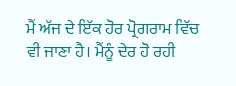ਮੈਂ ਅੱਜ ਦੇ ਇੱਕ ਹੋਰ ਪ੍ਰੋਗਰਾਮ ਵਿੱਚ ਵੀ ਜਾਣਾ ਹੈ। ਮੈਂਨੂੰ ਦੇਰ ਹੋ ਰਹੀ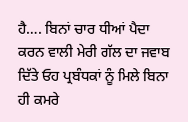ਹੈ…. ਬਿਨਾਂ ਚਾਰ ਧੀਆਂ ਪੈਦਾ ਕਰਨ ਵਾਲੀ ਮੇਰੀ ਗੱਲ ਦਾ ਜਵਾਬ ਦਿੱਤੇ ਓਹ ਪ੍ਰਬੰਧਕਾਂ ਨੂੰ ਮਿਲੇ ਬਿਨਾ ਹੀ ਕਮਰੇ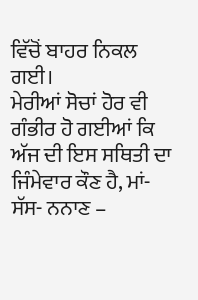ਵਿੱਚੋਂ ਬਾਹਰ ਨਿਕਲ ਗਈ।
ਮੇਰੀਆਂ ਸੋਚਾਂ ਹੋਰ ਵੀ ਗੰਭੀਰ ਹੋ ਗਈਆਂ ਕਿ ਅੱਜ ਦੀ ਇਸ ਸਥਿਤੀ ਦਾ ਜਿੰਮੇਵਾਰ ਕੌਣ ਹੈ, ਮਾਂ- ਸੱਸ- ਨਨਾਣ –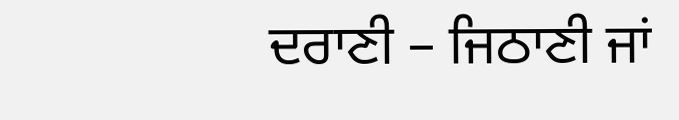ਦਰਾਣੀ – ਜਿਠਾਣੀ ਜਾਂ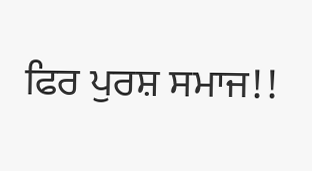ਫਿਰ ਪੁਰਸ਼ ਸਮਾਜ!!